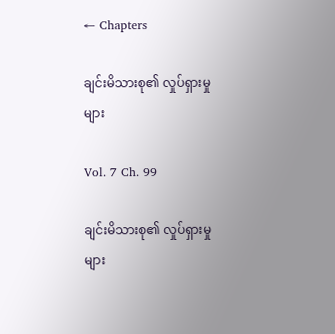← Chapters

ချင်းမိသားစု၏ လှုပ်ရှားမှုများ

Vol. 7 Ch. 99

ချင်းမိသားစု၏ လှုပ်ရှားမှုများ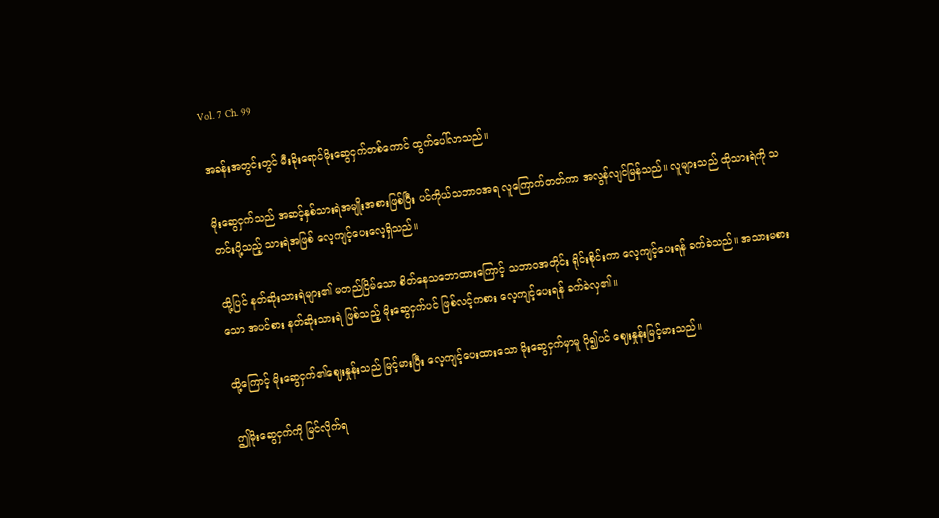Vol. 7 Ch. 99

အခန်းအတွင်းတွင် မီးခိုးရောင်မိုးဆွေငှက်တစ်ကောင် ထွက်ပေါ်လာသည်။

မိုးဆွေငှက်သည် အဆင့်နှစ်သားရဲအမျိုးအစားဖြစ်ပြီး ပင်ကိုယ်သဘာဝအရ လူကြောက်တတ်ကာ အလွန်လျင်မြန်သည်။ လူများသည် ထိုသားရဲကို သတင်းပို့သည့် သားရဲအဖြစ် လေ့ကျင့်ပေးလေ့ရှိသည်။

ထို့ပြင် နတ်ဆိုးသားရဲများ၏ မတည်ငြိမ်သော စိတ်နေသဘောထားကြောင့် သဘာဝအတိုင်း ရိုင်းစိုင်းကာ လေ့ကျင့်ပေးရန် ခက်ခဲသည်။ အသားမစားသော အပင်စား နတ်ဆိုးသားရဲ ဖြစ်သည့် မိုးဆွေငှက်ပင် ဖြစ်လင့်ကစား လေ့ကျင့်ပေးရန် ခက်ခဲလှ၏။

ထို့ကြောင့် မိုးဆွေငှက်၏ဈေးနှုန်းသည် မြင့်မားပြီး လေ့ကျင့်ပေးထားသော မိုးဆွေငှက်မှာမူ ပို၍ပင် ဈေးနှုန်းမြင့်မားသည်။

ဤမိုးဆွေငှက်ကို မြင်လိုက်ရ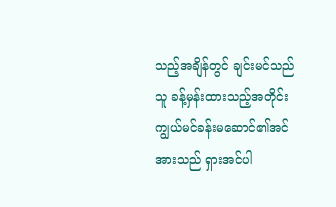သည့်အချိန်တွင် ချင်းမင်သည် သူ ခန့်မှန်းထားသည့်အတိုင်း ကျွယ်မင်ခန်းမဆောင်၏အင်အားသည် ရှားအင်ပါ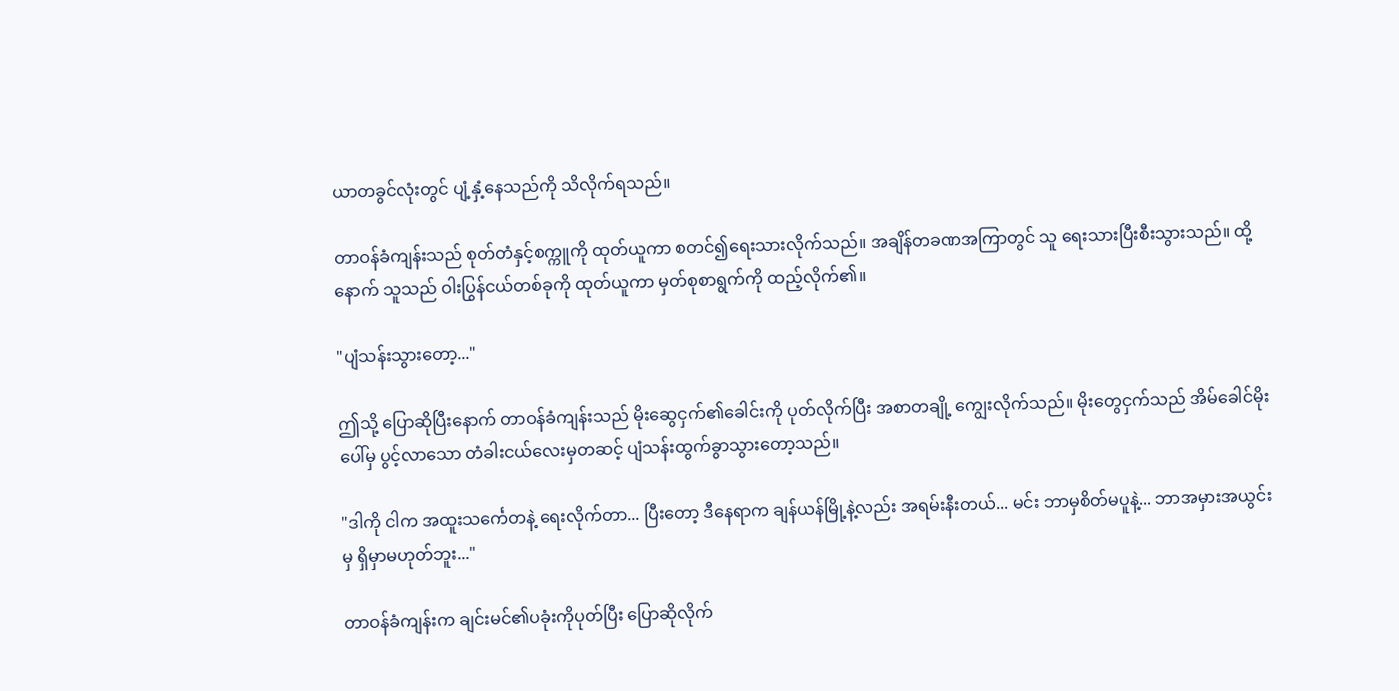ယာတခွင်လုံးတွင် ပျံ့နှံ့နေသည်ကို သိလိုက်ရသည်။

တာဝန်ခံကျန်းသည် စုတ်တံနှင့်စက္ကူကို ထုတ်ယူကာ စတင်၍ရေးသားလိုက်သည်။ အချိန်တခဏအကြာတွင် သူ ရေးသားပြီးစီးသွားသည်။ ထို့နောက် သူသည် ဝါးပြွန်ငယ်တစ်ခုကို ထုတ်ယူကာ မှတ်စုစာရွက်ကို ထည့်လိုက်၏။

"ပျံသန်းသွားတော့..."

ဤသို့ ပြောဆိုပြီးနောက် တာဝန်ခံကျန်းသည် မိုးဆွေငှက်၏ခေါင်းကို ပုတ်လိုက်ပြီး အစာတချို့ ကျွေးလိုက်သည်။ မိုးတွေငှက်သည် အိမ်ခေါင်မိုးပေါ်မှ ပွင့်လာသော တံခါးငယ်လေးမှတဆင့် ပျံသန်းထွက်ခွာသွားတော့သည်။

"ဒါကို ငါက အထူးသင်္ကေတနဲ့ ရေးလိုက်တာ... ပြီးတော့ ဒီနေရာက ချန်ယန်မြို့နဲ့လည်း အရမ်းနီးတယ်... မင်း ဘာမှစိတ်မပူနဲ့... ဘာအမှားအယွင်းမှ ရှိမှာမဟုတ်ဘူး..."

တာဝန်ခံကျန်းက ချင်းမင်၏ပခုံးကိုပုတ်ပြီး ပြောဆိုလိုက်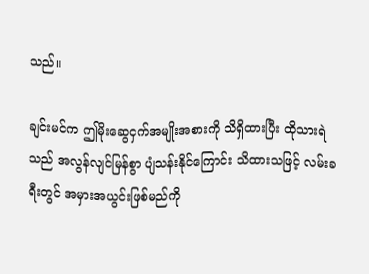သည်။

ချင်းမင်က ဤမိုးဆွေငှက်အမျိုးအစားကို သိရှိထားပြီး ထိုသားရဲသည် အလွန်လျင်မြန်စွာ ပျံသန်းနိုင်ကြောင်း သိထားသဖြင့် လမ်းခရီးတွင် အမှားအယွင်းဖြစ်မည်ကို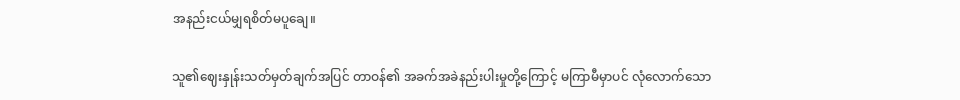အနည်းငယ်မျှရစိတ်မပူချေ။

သူ၏ဈေးနှုန်းသတ်မှတ်ချက်အပြင် တာဝန်၏ အခက်အခဲနည်းပါးမှုတို့ကြောင့် မကြာမီမှာပင် လုံလောက်သော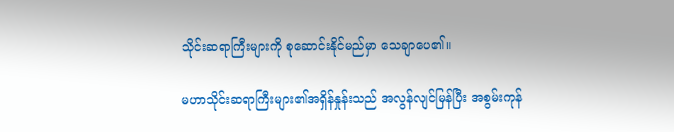သိုင်းဆရာကြီးများကို စုဆောင်းနိုင်မည်မှာ သေချာပေ၏။

မဟာသိုင်းဆရာကြီးများ၏အရှိန်နှုန်းသည် အလွန်လျင်မြန်ပြီး အစွမ်းကုန်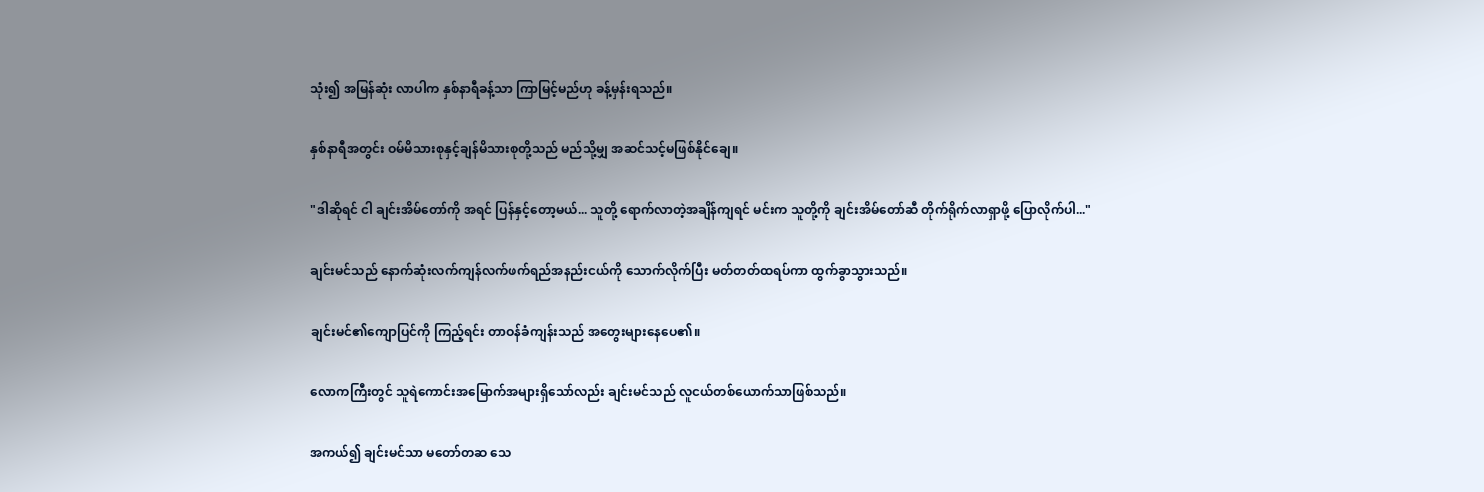သုံး၍ အမြန်ဆုံး လာပါက နှစ်နာရီခန့်သာ ကြာမြင့်မည်ဟု ခန့်မှန်းရသည်။

နှစ်နာရီအတွင်း ဝမ်မိသားစုနှင့်ချန်မိသားစုတို့သည် မည်သို့မျှ အဆင်သင့်မဖြစ်နိုင်ချေ။

"ဒါဆိုရင် ငါ ချင်းအိမ်တော်ကို အရင် ပြန်နှင့်တော့မယ်... သူတို့ ရောက်လာတဲ့အချိန်ကျရင် မင်းက သူတို့ကို ချင်းအိမ်တော်ဆီ တိုက်ရိုက်လာရှာဖို့ ပြောလိုက်ပါ..."

ချင်းမင်သည် နောက်ဆုံးလက်ကျန်လက်ဖက်ရည်အနည်းငယ်ကို သောက်လိုက်ပြီး မတ်တတ်ထရပ်ကာ ထွက်ခွာသွားသည်။

ချင်းမင်၏ကျောပြင်ကို ကြည့်ရင်း တာဝန်ခံကျန်းသည် အတွေးများနေပေ၏။

လောကကြီးတွင် သူရဲကောင်းအမြောက်အများရှိသော်လည်း ချင်းမင်သည် လူငယ်တစ်ယောက်သာဖြစ်သည်။

အကယ်၍ ချင်းမင်သာ မတော်တဆ သေ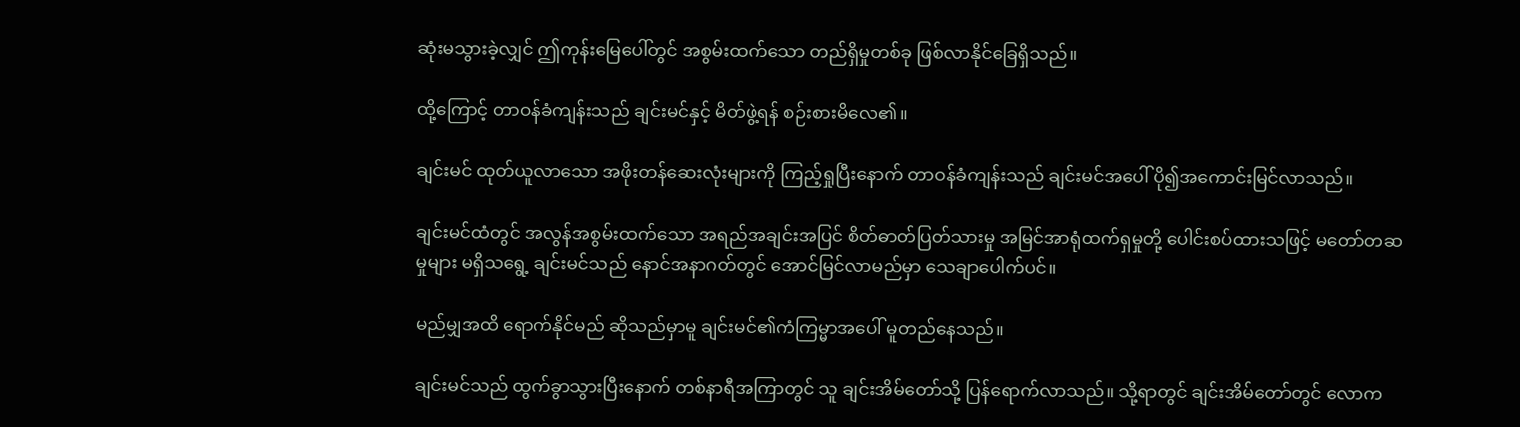ဆုံးမသွားခဲ့လျှင် ဤကုန်းမြေပေါ်တွင် အစွမ်းထက်သော တည်ရှိမှုတစ်ခု ဖြစ်လာနိုင်ခြေရှိသည်။

ထို့ကြောင့် တာဝန်ခံကျန်းသည် ချင်းမင်နှင့် မိတ်ဖွဲ့ရန် စဉ်းစားမိလေ၏။

ချင်းမင် ထုတ်ယူလာသော အဖိုးတန်ဆေးလုံးများကို ကြည့်ရှုပြီးနောက် တာဝန်ခံကျန်းသည် ချင်းမင်အပေါ် ပို၍အကောင်းမြင်လာသည်။

ချင်းမင်ထံတွင် အလွန်အစွမ်းထက်သော အရည်အချင်းအပြင် စိတ်ဓာတ်ပြတ်သားမှု အမြင်အာရုံထက်ရှမှုတို့ ပေါင်းစပ်ထားသဖြင့် မတော်တဆမှုများ မရှိသရွေ့ ချင်းမင်သည် နောင်အနာဂတ်တွင် အောင်မြင်လာမည်မှာ သေချာပေါက်ပင်။

မည်မျှအထိ ရောက်နိုင်မည် ဆိုသည်မှာမူ ချင်းမင်၏ကံကြမ္မာအပေါ် မူတည်နေသည်။

ချင်းမင်သည် ထွက်ခွာသွားပြီးနောက် တစ်နာရီအကြာတွင် သူ ချင်းအိမ်တော်သို့ ပြန်ရောက်လာသည်။ သို့ရာတွင် ချင်းအိမ်တော်တွင် လောက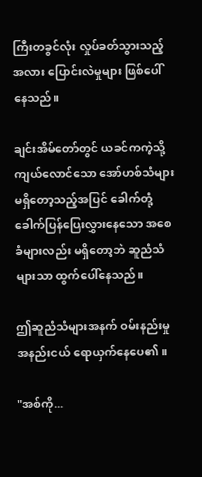ကြီးတခွင်လုံး လှုပ်ခတ်သွားသည့်အလား ပြောင်းလဲမှုများ ဖြစ်ပေါ်နေသည်။

ချင်းအိမ်တော်တွင် ယခင်ကကဲ့သို့ ကျယ်လောင်သော အော်ဟစ်သံများ မရှိတော့သည့်အပြင် ခေါက်တုံ့ခေါက်ပြန်ပြေးလွှားနေသော အစေခံများလည်း မရှိတော့ဘဲ ဆူညံသံများသာ ထွက်ပေါ်နေသည်။

ဤဆူညံသံများအနက် ဝမ်းနည်းမှုအနည်းငယ် ရောယှက်နေပေ၏။

"အစ်ကို...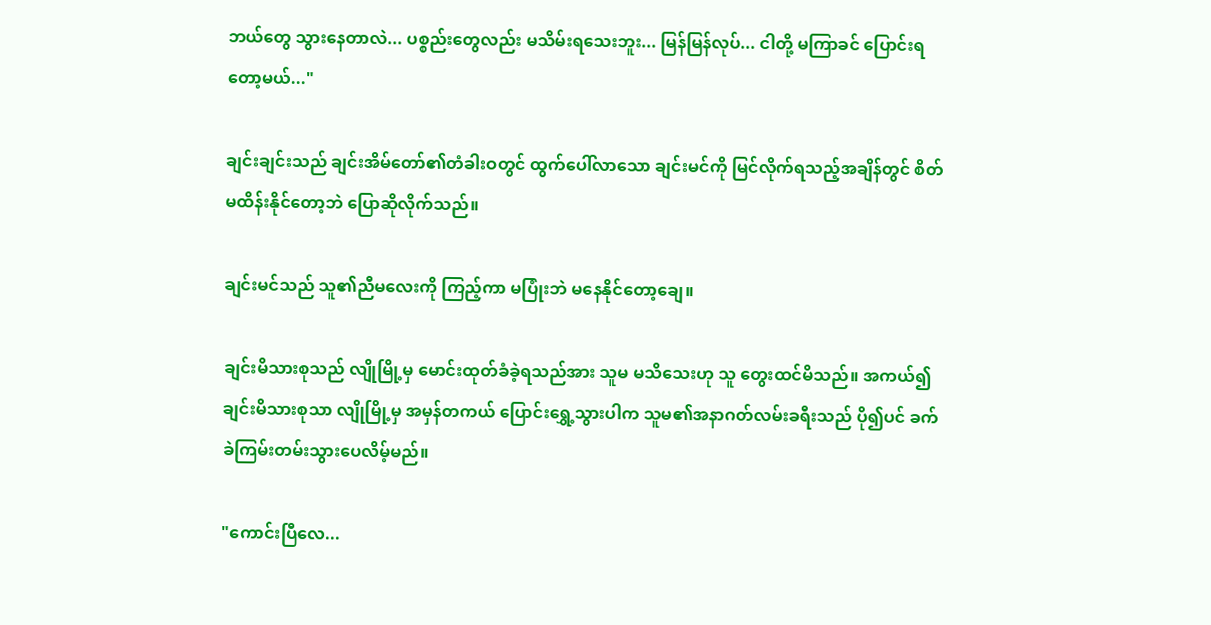ဘယ်တွေ သွားနေတာလဲ... ပစ္စည်းတွေလည်း မသိမ်းရသေးဘူး... မြန်မြန်လုပ်... ငါတို့ မကြာခင် ပြောင်းရတော့မယ်..."

ချင်းချင်းသည် ချင်းအိမ်တော်၏တံခါးဝတွင် ထွက်ပေါ်လာသော ချင်းမင်ကို မြင်လိုက်ရသည့်အချိန်တွင် စိတ်မထိန်းနိုင်တော့ဘဲ ပြောဆိုလိုက်သည်။

ချင်းမင်သည် သူ၏ညီမလေးကို ကြည့်ကာ မပြုံးဘဲ မနေနိုင်တော့ချေ။

ချင်းမိသားစုသည် လျိုမြို့မှ မောင်းထုတ်ခံခဲ့ရသည်အား သူမ မသိသေးဟု သူ တွေးထင်မိသည်။ အကယ်၍ ချင်းမိသားစုသာ လျိုမြို့မှ အမှန်တကယ် ပြောင်းရွှေ့သွားပါက သူမ၏အနာဂတ်လမ်းခရီးသည် ပို၍ပင် ခက်ခဲကြမ်းတမ်းသွားပေလိမ့်မည်။

"ကောင်းပြီလေ...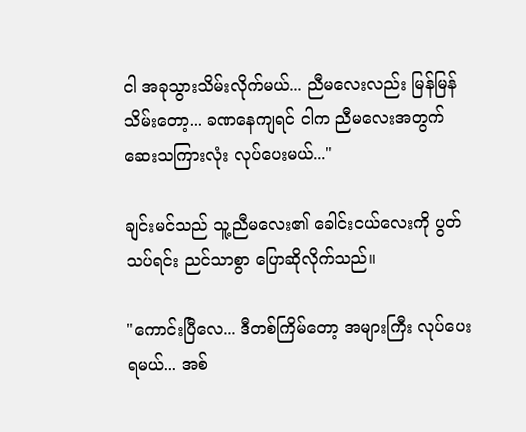ငါ အခုသွားသိမ်းလိုက်မယ်... ညီမလေးလည်း မြန်မြန်သိမ်းတော့... ခဏနေကျရင် ငါက ညီမလေးအတွက် ဆေးသကြားလုံး လုပ်ပေးမယ်..."

ချင်းမင်သည် သူ့ညီမလေး၏ ခေါင်းငယ်လေးကို ပွတ်သပ်ရင်း ညင်သာစွာ ပြောဆိုလိုက်သည်။

"ကောင်းပြီလေ... ဒီတစ်ကြိမ်တော့ အများကြီး လုပ်ပေးရမယ်... အစ်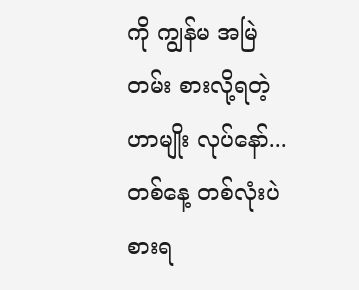ကို ကျွန်မ အမြဲတမ်း စားလို့ရတဲ့ဟာမျိုး လုပ်နော်... တစ်နေ့ တစ်လုံးပဲ စားရ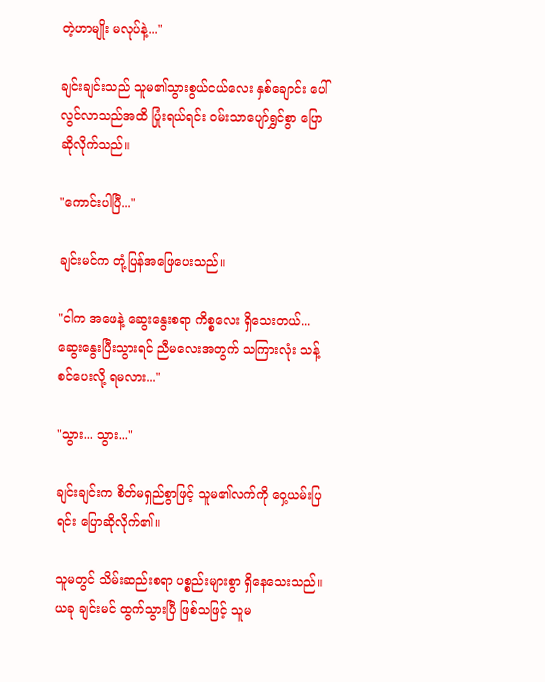တဲ့ဟာမျိုး မလုပ်နဲ့..."

ချင်းချင်းသည် သူမ၏သွားစွယ်ငယ်လေး နှစ်ချောင်း ပေါ်လွင်လာသည်အထိ ပြုံးရယ်ရင်း ဝမ်းသာပျော်ရွှင်စွာ ပြောဆိုလိုက်သည်။

"ကောင်းပါပြီ..."

ချင်းမင်က တုံ့ပြန်အဖြေပေးသည်။

"ငါက အဖေနဲ့ ဆွေးနွေးစရာ ကိစ္စလေး ရှိသေးတယ်... ဆွေးနွေးပြီးသွားရင် ညီမလေးအတွက် သကြားလုံး သန့်စင်ပေးလို့ ရမလား..."

"သွား... သွား..."

ချင်းချင်းက စိတ်မရှည်စွာဖြင့် သူမ၏လက်ကို ဝှေ့ယမ်းပြရင်း ပြောဆိုလိုက်၏။

သူမတွင် သိမ်းဆည်းစရာ ပစ္စည်းများစွာ ရှိနေသေးသည်။ ယခု ချင်းမင် ထွက်သွားပြီ ဖြစ်သဖြင့် သူမ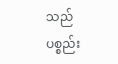သည် ပစ္စည်း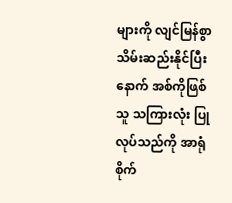များကို လျင်မြန်စွာ သိမ်းဆည်းနိုင်ပြီးနောက် အစ်ကိုဖြစ်သူ သကြားလုံး ပြုလုပ်သည်ကို အာရုံစိုက်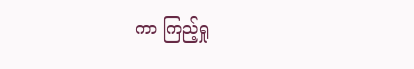ကာ ကြည့်ရှု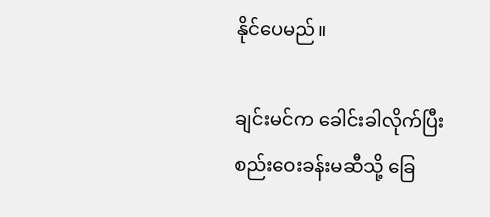နိုင်ပေမည်။

ချင်းမင်က ခေါင်းခါလိုက်ပြီး စည်းဝေးခန်းမဆီသို့ ခြေ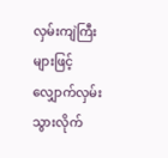လှမ်းကျဲကြီးများဖြင့် လျှောက်လှမ်းသွားလိုက်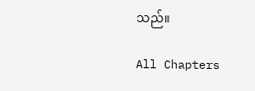သည်။

All Chapters